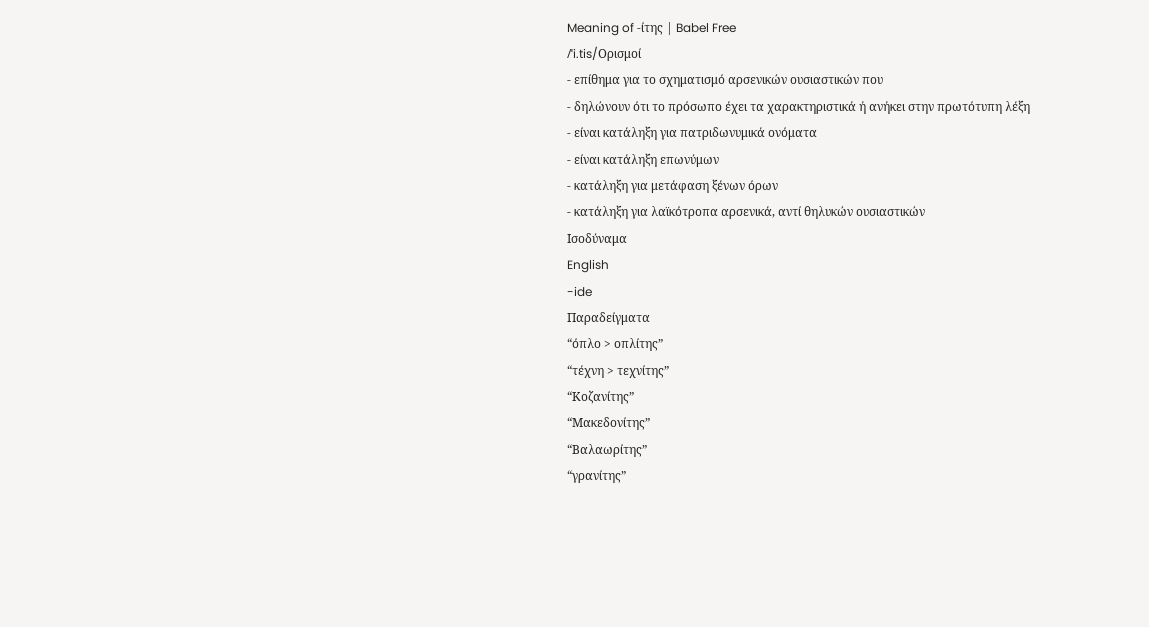Meaning of -ίτης | Babel Free
/ˈi.tis/Ορισμοί
- επίθημα για το σχηματισμό αρσενικών ουσιαστικών που
- δηλώνουν ότι το πρόσωπο έχει τα χαρακτηριστικά ή ανήκει στην πρωτότυπη λέξη
- είναι κατάληξη για πατριδωνυμικά ονόματα
- είναι κατάληξη επωνύμων
- κατάληξη για μετάφαση ξένων όρων
- κατάληξη για λαϊκότροπα αρσενικά, αντί θηλυκών ουσιαστικών
Ισοδύναμα
English
-ide
Παραδείγματα
“όπλο > οπλίτης”
“τέχνη > τεχνίτης”
“Κοζανίτης”
“Μακεδονίτης”
“Βαλαωρίτης”
“γρανίτης”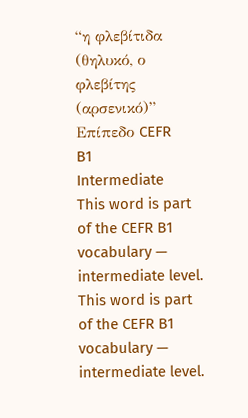“η φλεβίτιδα (θηλυκό, ο φλεβίτης (αρσενικό)”
Επίπεδο CEFR
B1
Intermediate
This word is part of the CEFR B1 vocabulary — intermediate level.
This word is part of the CEFR B1 vocabulary — intermediate level.